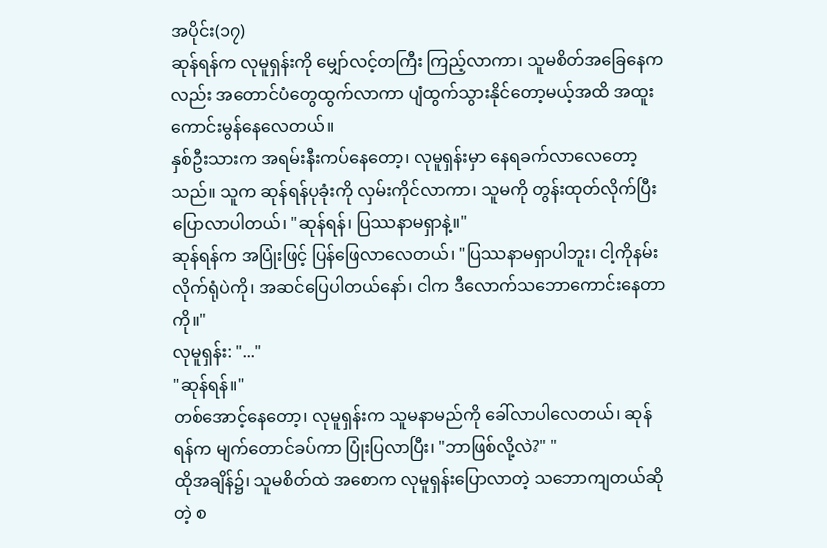အပိုင်း(၁၇)
ဆုန်ရန်က လုမူရှန်းကို မျှော်လင့်တကြီး ကြည့်လာကာ၊ သူမစိတ်အခြေနေကလည်း အတောင်ပံတွေထွက်လာကာ ပျံထွက်သွားနိုင်တော့မယ့်အထိ အထူးကောင်းမွန်နေလေတယ်။
နှစ်ဦးသားက အရမ်းနီးကပ်နေတော့၊ လုမူရှန်းမှာ နေရခက်လာလေတော့သည်။ သူက ဆုန်ရန်ပုခုံးကို လှမ်းကိုင်လာကာ၊ သူမကို တွန်းထုတ်လိုက်ပြီး ပြောလာပါတယ်၊ "ဆုန်ရန်၊ ပြဿနာမရှာနဲ့။"
ဆုန်ရန်က အပြုံးဖြင့် ပြန်ဖြေလာလေတယ်၊ "ပြဿနာမရှာပါဘူး၊ ငါ့ကိုနမ်းလိုက်ရုံပဲကို၊ အဆင်ပြေပါတယ်နော်၊ ငါက ဒီလောက်သဘောကောင်းနေတာကို။"
လုမူရှန်း: "..."
"ဆုန်ရန်။"
တစ်အောင့်နေတော့၊ လုမူရှန်းက သူမနာမည်ကို ခေါ်လာပါလေတယ်၊ ဆုန်ရန်က မျက်တောင်ခပ်ကာ ပြုံးပြလာပြီး၊ "ဘာဖြစ်လို့လဲ?" "
ထိုအချိန်၌၊ သူမစိတ်ထဲ အစောက လုမူရှန်းပြောလာတဲ့ သဘောကျတယ်ဆိုတဲ့ စ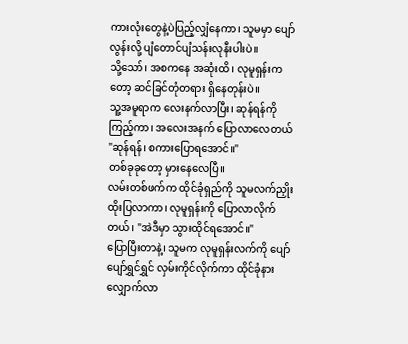ကားလုံးတွေနဲ့ပဲပြည့်လျှံနေကာ၊ သူမမှာ ပျော်လွန်းလို့ ပျံတောင်ပျံသန်းလုနီးပါးပဲ။
သို့သော်၊ အစကနေ အဆုံးထိ၊ လုမူရှန်းကတော့ ဆင်ခြင်တုံတရား ရှိနေတုန်းပဲ။
သူ့အမူရာက လေးနက်လာပြီး၊ ဆုန်ရန်ကိုကြည့်ကာ၊ အလေးအနက် ပြောလာလေတယ် "ဆုန်ရန်၊ စကားပြောရအောင်။"
တစ်ခုခုတော့ မှားနေလေပြီ။
လမ်းတစ်ဖက်က ထိုင်ခုံရှည်ကို သူမလက်ညှိုးထိုးပြလာကာ၊ လုမူရှန်းကို ပြောလာလိုက်တယ်၊ "အဲဒီမှာ သွားထိုင်ရအောင်။"
ပြောပြီးတာနဲ့၊ သူမက လုမူရှန်းလက်ကို ပျော်ပျော်ရွှင်ရွှင် လှမ်းကိုင်လိုက်ကာ ထိုင်ခုံနား လျှောက်လာ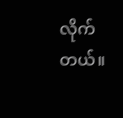လိုက်တယ်။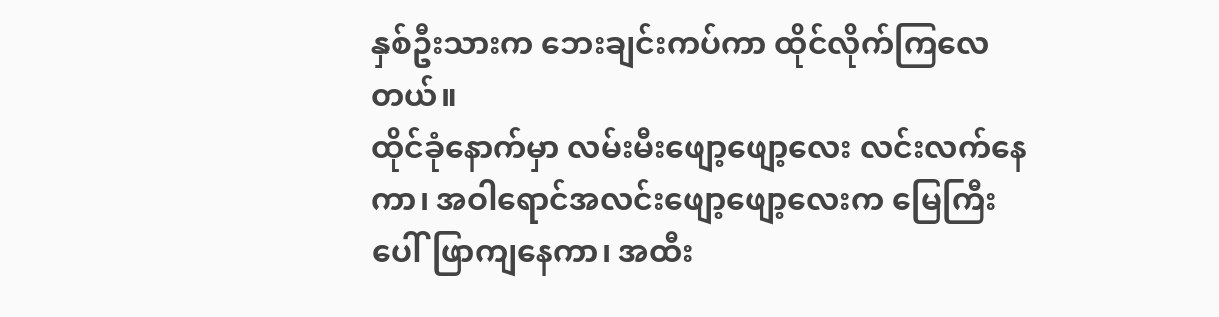နှစ်ဦးသားက ဘေးချင်းကပ်ကာ ထိုင်လိုက်ကြလေတယ်။
ထိုင်ခုံနောက်မှာ လမ်းမီးဖျော့ဖျော့လေး လင်းလက်နေကာ၊ အဝါရောင်အလင်းဖျော့ဖျော့လေးက မြေကြီးပေါ်ဖြာကျနေကာ၊ အထီး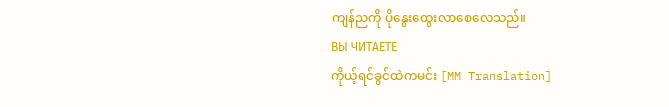ကျန်ညကို ပိုနွေးထွေးလာစေလေသည်။
ВЫ ЧИТАЕТЕ
ကိုယ့်ရင်ခွင်ထဲကမင်း [MM Translation]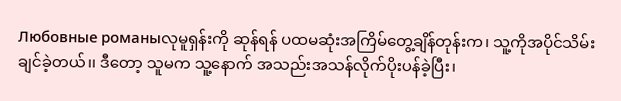Любовные романыလုမူရှန်းကို ဆုန်ရန် ပထမဆုံးအကြိမ်တွေ့ချိန်တုန်းက၊ သူ့ကိုအပိုင်သိမ်းချင်ခဲ့တယ်၊၊ ဒီတော့ သူမက သူ့နောက် အသည်းအသန်လိုက်ပိုးပန်ခဲ့ပြီး၊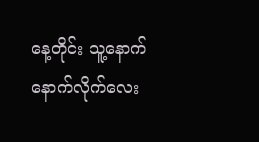နေ့တိုင်း သူ့နောက် နောက်လိုက်လေး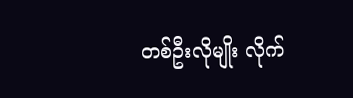တစ်ဦးလိုမျိုး လိုက်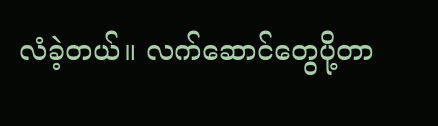လံခဲ့တယ်။ လက်ဆောင်တွေပို့တာ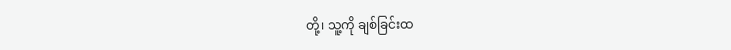တို့၊ သူ့ကို ချစ်ခြင်းထ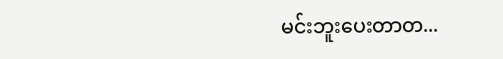မင်းဘူးပေးတာတ...